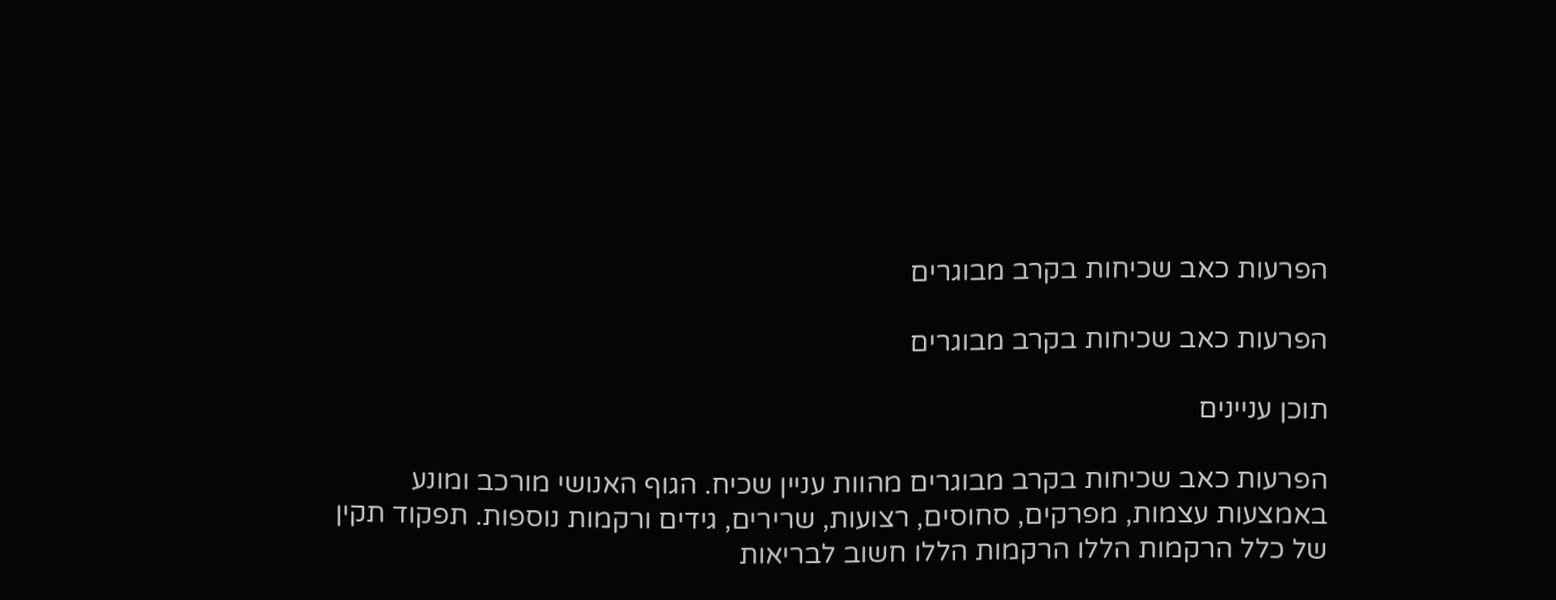הפרעות כאב שכיחות בקרב מבוגרים

הפרעות כאב שכיחות בקרב מבוגרים

תוכן עניינים

הפרעות כאב שכיחות בקרב מבוגרים מהוות עניין שכיח. הגוף האנושי מורכב ומונע באמצעות עצמות, מפרקים, סחוסים, רצועות, שרירים, גידים ורקמות נוספות. תפקוד תקין של כלל הרקמות הללו הרקמות הללו חשוב לבריאות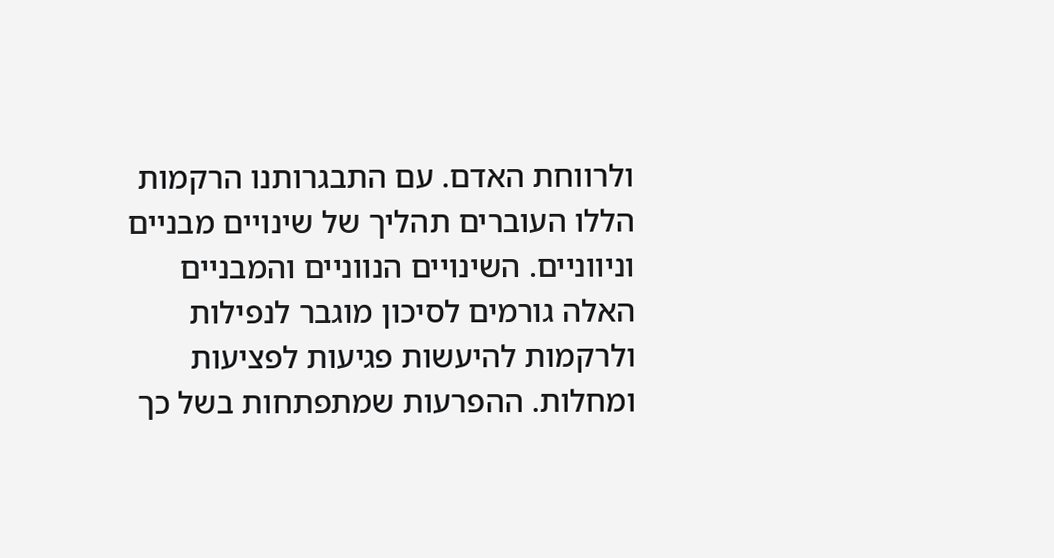ולרווחת האדם. עם התבגרותנו הרקמות הללו העוברים תהליך של שינויים מבניים וניווניים. השינויים הנווניים והמבניים האלה גורמים לסיכון מוגבר לנפילות ולרקמות להיעשות פגיעות לפציעות ומחלות. ההפרעות שמתפתחות בשל כך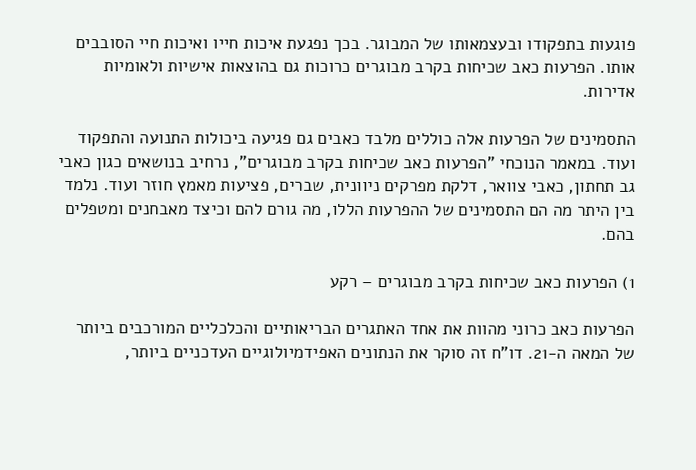פוגעות בתפקודו ובעצמאותו של המבוגר. בכך נפגעת איכות חייו ואיכות חיי הסובבים אותו. הפרעות כאב שכיחות בקרב מבוגרים כרוכות גם בהוצאות אישיות ולאומיות אדירות.

התסמינים של הפרעות אלה כוללים מלבד כאבים גם פגיעה ביכולות התנועה והתפקוד ועוד. במאמר הנוכחי "הפרעות כאב שכיחות בקרב מבוגרים", נרחיב בנושאים כגון כאבי גב תחתון, כאבי צוואר, דלקת מפרקים ניוונית, שברים, פציעות מאמץ חוזר ועוד. נלמד בין היתר מה הם התסמינים של ההפרעות הללו, מה גורם להם וכיצד מאבחנים ומטפלים בהם.

1) הפרעות כאב שכיחות בקרב מבוגרים – רקע

הפרעות כאב כרוני מהוות את אחד האתגרים הבריאותיים והכלכליים המורכבים ביותר של המאה ה-21. דו"ח זה סוקר את הנתונים האפידמיולוגיים העדכניים ביותר,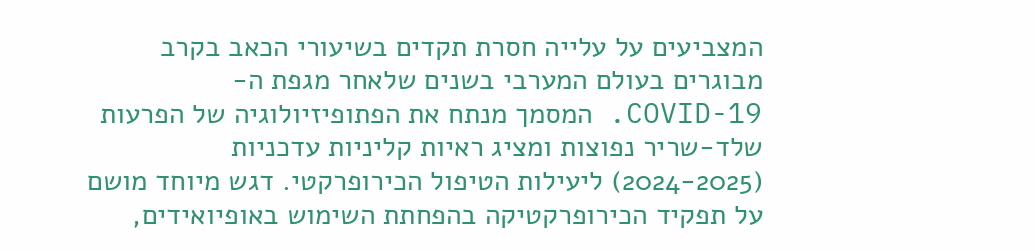המצביעים על עלייה חסרת תקדים בשיעורי הכאב בקרב מבוגרים בעולם המערבי בשנים שלאחר מגפת ה-COVID-19. המסמך מנתח את הפתופיזיולוגיה של הפרעות שלד-שריר נפוצות ומציג ראיות קליניות עדכניות (2024-2025) ליעילות הטיפול הכירופרקטי. דגש מיוחד מושם על תפקיד הכירופרקטיקה בהפחתת השימוש באופיואידים,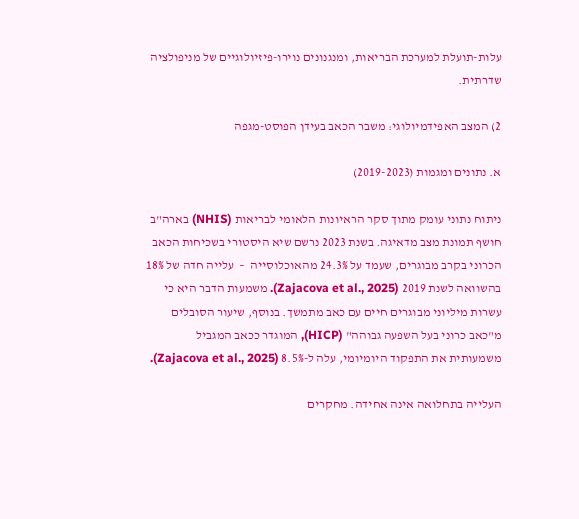עלות-תועלת למערכת הבריאות, ומנגנונים נוירו-פיזיולוגיים של מניפולציה שדרתית.

2) המצב האפידמיולוגי: משבר הכאב בעידן הפוסט-מגפה

א. נתונים ומגמות (2019-2023)

ניתוח נתוני עומק מתוך סקר הראיונות הלאומי לבריאות (NHIS) בארה"ב חושף תמונת מצב מדאיגה. בשנת 2023 נרשם שיא היסטורי בשכיחות הכאב הכרוני בקרב מבוגרים, שעמד על 24.3% מהאוכלוסייה  –  עלייה חדה של 18% בהשוואה לשנת 2019 (Zajacova et al., 2025). משמעות הדבר היא כי עשרות מיליוני מבוגרים חיים עם כאב מתמשך. בנוסף, שיעור הסובלים מ"כאב כרוני בעל השפעה גבוהה" (HICP), המוגדר ככאב המגביל משמעותית את התפקוד היומיומי, עלה ל-8.5% (Zajacova et al., 2025).

העלייה בתחלואה אינה אחידה. מחקרים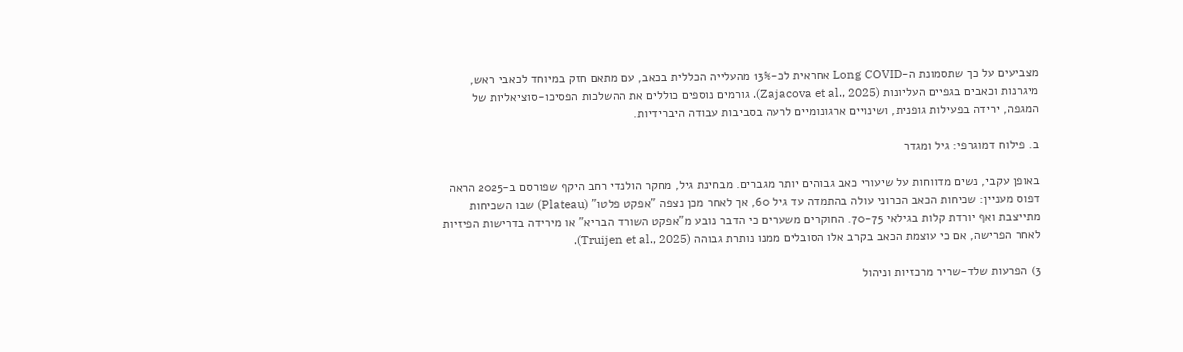מצביעים על כך שתסמונת ה-Long COVID אחראית לכ-13% מהעלייה הכללית בכאב, עם מתאם חזק במיוחד לכאבי ראש, מיגרנות וכאבים בגפיים העליונות (Zajacova et al., 2025). גורמים נוספים כוללים את ההשלכות הפסיכו-סוציאליות של המגפה, ירידה בפעילות גופנית, ושינויים ארגונומיים לרעה בסביבות עבודה היברידיות.

ב. פילוח דמוגרפי: גיל ומגדר

באופן עקבי, נשים מדווחות על שיעורי כאב גבוהים יותר מגברים. מבחינת גיל, מחקר הולנדי רחב היקף שפורסם ב-2025 הראה דפוס מעניין: שכיחות הכאב הכרוני עולה בהתמדה עד גיל 60, אך לאחר מכן נצפה "אפקט פלטו" (Plateau) שבו השכיחות מתייצבת ואף יורדת קלות בגילאי 70-75. החוקרים משערים כי הדבר נובע מ"אפקט השורד הבריא" או מירידה בדרישות הפיזיות לאחר הפרישה, אם כי עוצמת הכאב בקרב אלו הסובלים ממנו נותרת גבוהה (Truijen et al., 2025).

3) הפרעות שלד-שריר מרכזיות וניהול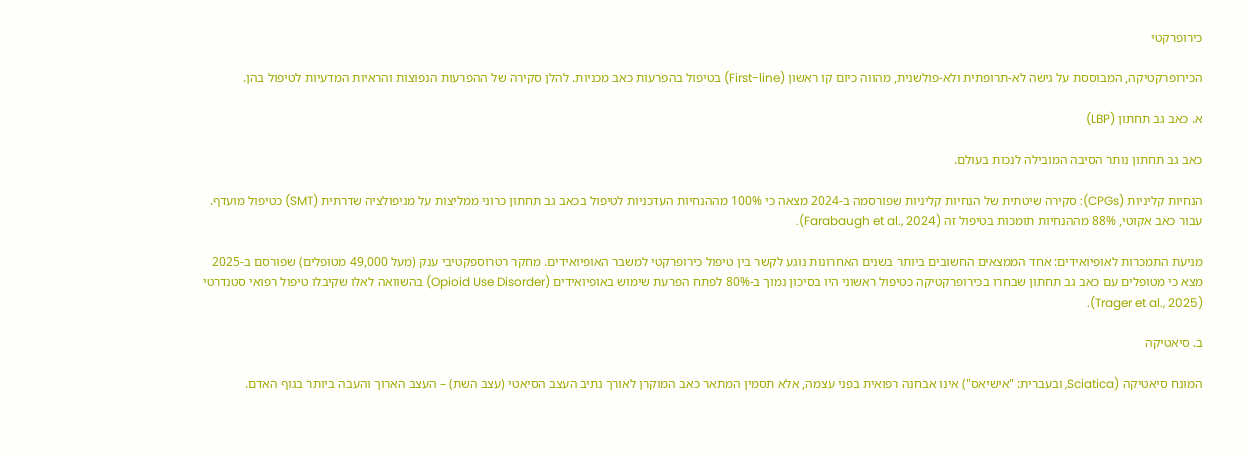כירופרקטי

הכירופרקטיקה, המבוססת על גישה לא-תרופתית ולא-פולשנית, מהווה כיום קו ראשון (First-line) בטיפול בהפרעות כאב מכניות. להלן סקירה של ההפרעות הנפוצות והראיות המדעיות לטיפול בהן.

א. כאב גב תחתון (LBP)

כאב גב תחתון נותר הסיבה המובילה לנכות בעולם.

הנחיות קליניות (CPGs): סקירה שיטתית של הנחיות קליניות שפורסמה ב-2024 מצאה כי 100% מההנחיות העדכניות לטיפול בכאב גב תחתון כרוני ממליצות על מניפולציה שדרתית (SMT) כטיפול מועדף. עבור כאב אקוטי, 88% מההנחיות תומכות בטיפול זה (Farabaugh et al., 2024).

מניעת התמכרות לאופיואידים: אחד הממצאים החשובים ביותר בשנים האחרונות נוגע לקשר בין טיפול כירופרקטי למשבר האופיואידים. מחקר רטרוספקטיבי ענק (מעל 49,000 מטופלים) שפורסם ב-2025 מצא כי מטופלים עם כאב גב תחתון שבחרו בכירופרקטיקה כטיפול ראשוני היו בסיכון נמוך ב-80% לפתח הפרעת שימוש באופיואידים (Opioid Use Disorder) בהשוואה לאלו שקיבלו טיפול רפואי סטנדרטי (Trager et al., 2025).

ב. סיאטיקה

המונח סיאטיקה (Sciatica, ובעברית: "אישיאס") אינו אבחנה רפואית בפני עצמה, אלא תסמין המתאר כאב המוקרן לאורך נתיב העצב הסיאטי (עצב השת) – העצב הארוך והעבה ביותר בגוף האדם.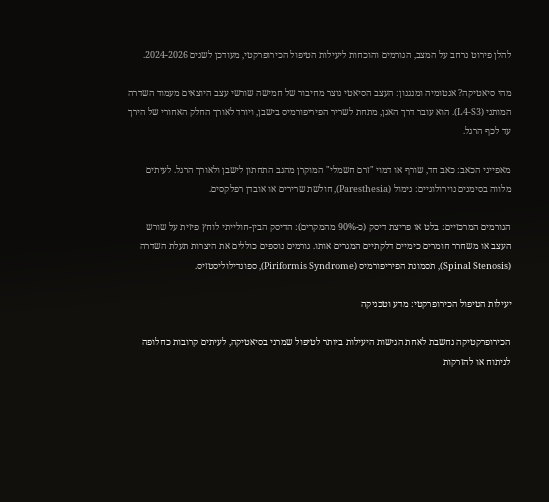להלן פירוט נרחב על המצב, הגורמים והוכחות ליעילות הטיפול הכירופרקטי, מעודכן לשנים 2024-2026.

מהי סיאטיקה? אנטומיה ומנגנון: העצב הסיאטי נוצר מחיבור של חמישה שורשי עצב היוצאים מעמוד השדרה המותני (L4-S3). הוא עובר דרך האגן, מתחת לשריר הפיריפורמיס בישבן, ויורד לאורך החלק האחורי של הירך עד לכף הרגל.

מאפייני הכאב: כאב חד, שורף או דמוי "זרם חשמלי" המוקרן מהגב התחתון לישבן ולאורך הרגל. לעיתים מלווה בסימנים נוירולוגיים: נימול (Paresthesia), חולשת שרירים או אובדן רפלקסים.

הגורמים המרכזיים: בלט או פריצת דיסק (כ-90% מהמקרים): הדיסק הבין-חולייתי לוחץ פיזית על שורש העצב או משחרר חומרים כימיים דלקתיים המגרים אותו. גורמים נוספים כוללים את היצרות תעלת השדרה (Spinal Stenosis), תסמונת הפיריפורמיס (Piriformis Syndrome), ספונדילוליסטזיס.

יעילות הטיפול הכירופרקטי: מדע וטכניקה

הכירופרקטיקה נחשבת לאחת הגישות היעילות ביותר לטיפול שמרני בסיאטיקה, לעיתים קרובות כחלופה לניתוח או להזרקות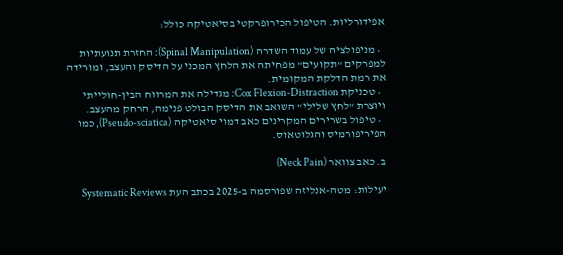אפידורליות. הטיפול הכירופרקטי בסיאטיקה כולל:

  • מניפולציה של עמוד השדרה (Spinal Manipulation): החזרת תנועתיות למפרקים "תקועים" מפחיתה את הלחץ המכני על הדיסק והעצב, ומורידה את רמת הדלקת המקומית.
  • טכניקת Cox Flexion-Distraction: מגדילה את המרווח הבין-חולייתי ויוצרת "לחץ שלילי" השואב את הדיסק הבולט פנימה, הרחק מהעצב.
  • טיפול בשרירים המקרינים כאב דמוי סיאטיקה (Pseudo-sciatica), כמו הפיריפורמיס והגלוטאוס.

ב. כאב צוואר (Neck Pain)

יעילות: מטה-אנליזה שפורסמה ב-2025 בכתב העת Systematic Reviews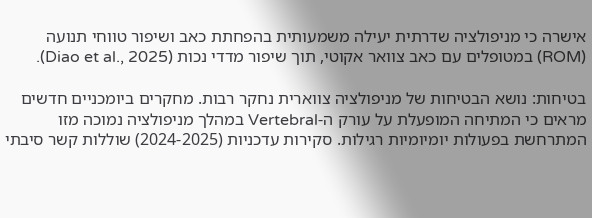אישרה כי מניפולציה שדרתית יעילה משמעותית בהפחתת כאב ושיפור טווחי תנועה (ROM) במטופלים עם כאב צוואר אקוטי, תוך שיפור מדדי נכות (Diao et al., 2025).

בטיחות: נושא הבטיחות של מניפולציה צווארית נחקר רבות. מחקרים ביומכניים חדשים מראים כי המתיחה המופעלת על עורק ה-Vertebral במהלך מניפולציה נמוכה מזו המתרחשת בפעולות יומיומיות רגילות. סקירות עדכניות (2024-2025) שוללות קשר סיבתי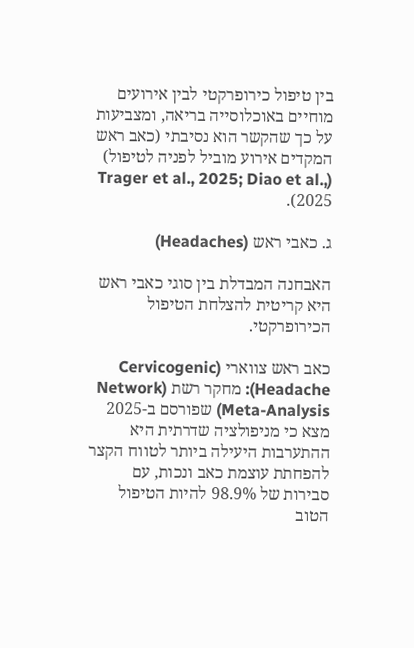בין טיפול כירופרקטי לבין אירועים מוחיים באוכלוסייה בריאה, ומצביעות על כך שהקשר הוא נסיבתי (כאב ראש המקדים אירוע מוביל לפניה לטיפול) (Trager et al., 2025; Diao et al., 2025).

ג. כאבי ראש (Headaches)

האבחנה המבדלת בין סוגי כאבי ראש היא קריטית להצלחת הטיפול הכירופרקטי.

כאב ראש צווארי (Cervicogenic Headache): מחקר רשת (Network Meta-Analysis) שפורסם ב-2025 מצא כי מניפולציה שדרתית היא ההתערבות היעילה ביותר לטווח הקצר להפחתת עוצמת כאב ונכות, עם סבירות של 98.9% להיות הטיפול הטוב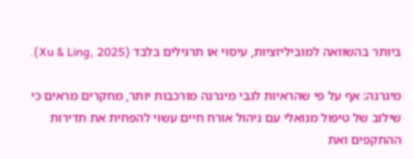ביותר בהשוואה למוביליזציות, עיסוי או תרגילים בלבד (Xu & Ling, 2025).

מיגרנה: אף על פי שהראיות לגבי מיגרנה מורכבות יותר, מחקרים מראים כי שילוב של טיפול מנואלי עם ניהול אורח חיים עשוי להפחית את תדירות ההתקפים ואת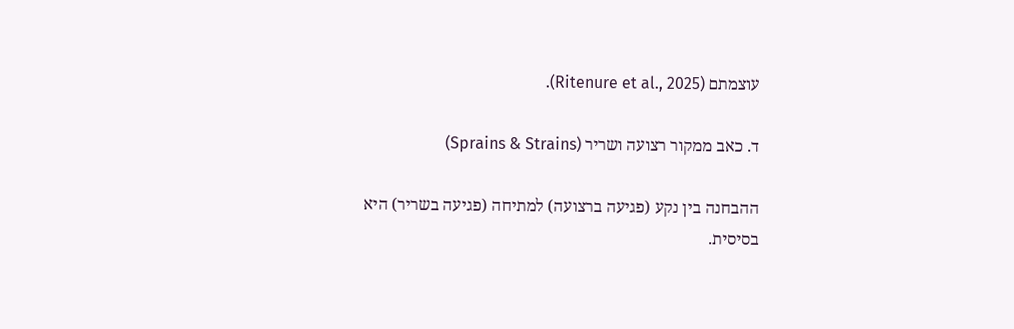עוצמתם (Ritenure et al., 2025).

ד. כאב ממקור רצועה ושריר (Sprains & Strains)

ההבחנה בין נקע (פגיעה ברצועה) למתיחה (פגיעה בשריר) היא בסיסית.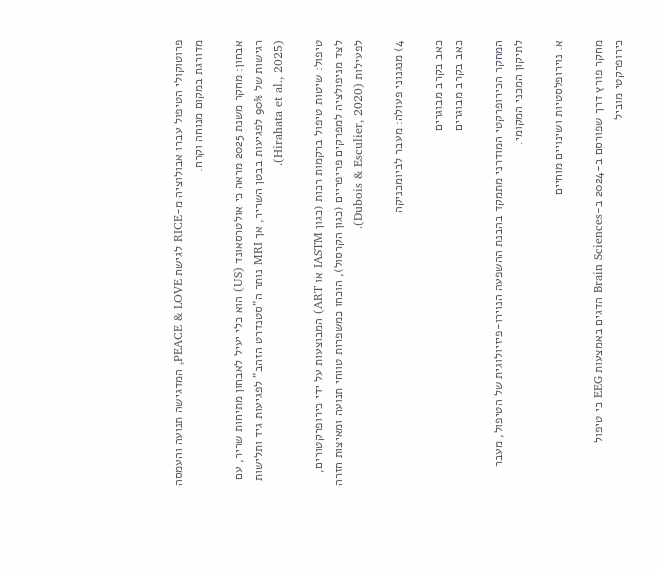פרוטוקולי הטיפול עברו אבולוציה מ-RICE לגישת PEACE & LOVE, המדגישה תנועה והעמסה מדורגת במקום מנוחה וקרח.

אבחון: מחקר משנת 2025 מראה כי אולטרסאונד (US) הוא כלי יעיל לאבחון מתיחות שריר, עם רגישות של 90% לפגיעות בבטן השריר, אך MRI נותר ה"סטנדרט הזהב" לפגיעות גיד ותלישות (Hirahata et al., 2025).

טיפול: שיטות טיפול ברקמות רכות (כגון IASTM או ART) המבוצעות על ידי כירופרקטורים, לצד מניפולציה למפרקים פריפריים (כגון הקרסול), הוכחו כמשפרות טווחי תנועה ומאיצות חזרה לפעילות (Dubois & Esculier, 2020).

4) מנגנוני פעולה: מעבר לביומכניקה

כאב בקרב מבוגרים
כאב בקרב מבוגרים

המחקר הכירופרקטי המודרני מתמקד בהבנת ההשפעה הנוירו-פיזיולוגית של הטיפול, מעבר לתיקון המכני המקומי.

א. נוירופלסטיות ושינויים מוחיים

מחקר פורץ דרך שפורסם ב-2024 ב-Brain Sciences הדגים באמצעות EEG כי טיפול כירופרקטי מוביל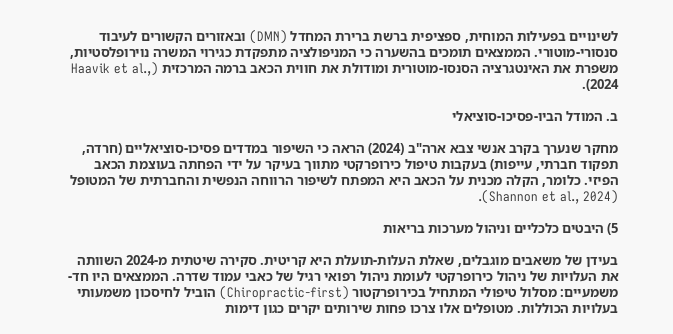לשינויים בפעילות המוחית, ספציפית ברשת ברירת המחדל (DMN) ובאזורים הקשורים לעיבוד סנסורי-מוטורי. הממצאים תומכים בהשערה כי המניפולציה מתפקדת כגירוי המשרה נוירופלסטיות, משפרת את האינטגרציה הסנסו-מוטורית ומודולת את חווית הכאב ברמה המרכזית (Haavik et al., 2024).

ב. המודל הביו-פסיכו-סוציאלי

מחקר שנערך בקרב אנשי צבא ארה"ב (2024) הראה כי השיפור במדדים פסיכו-סוציאליים (חרדה, תפקוד חברתי, עייפות) בעקבות טיפול כירופרקטי מתווך בעיקר על ידי הפחתה בעוצמת הכאב הפיזי. כלומר, הקלה מכנית על הכאב היא המפתח לשיפור הרווחה הנפשית והחברתית של המטופל (Shannon et al., 2024).

5) היבטים כלכליים וניהול מערכות בריאות

בעידן של משאבים מוגבלים, שאלת העלות-תועלת היא קריטית. סקירה שיטתית מ-2024 השוותה את העלויות של ניהול כירופרקטי לעומת ניהול רפואי רגיל של כאבי עמוד שדרה. הממצאים היו חד-משמעיים: מסלול טיפולי המתחיל בכירופרקטור (Chiropractic-first) הוביל לחיסכון משמעותי בעלויות הכוללות. מטופלים אלו צרכו פחות שירותים יקרים כגון דימות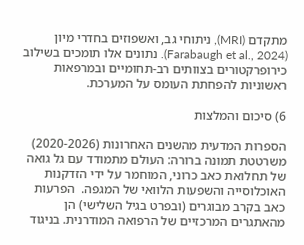מתקדם (MRI), ניתוחי גב, ואשפוזים בחדרי מיון (Farabaugh et al., 2024). נתונים אלו תומכים בשילוב כירופרקטורים בצוותים רב-תחומיים ובמרפאות ראשוניות להפחתת העומס על המערכת.

6) סיכום והמלצות

הספרות המדעית מהשנים האחרונות (2020-2026) משרטטת תמונה ברורה: העולם מתמודד עם גל גואה של תחלואת כאב כרוני, המוחמר על ידי הזדקנות האוכלוסייה והשפעות הלוואי של המגפה.  הפרעות כאב בקרב מבוגרים (ובפרט בגיל השלישי) הן מהאתגרים המרכזיים של הרפואה המודרנית. בניגוד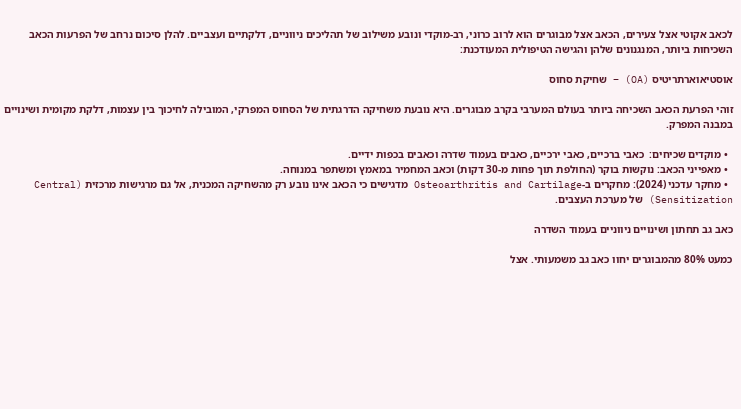לכאב אקוטי אצל צעירים, הכאב אצל מבוגרים הוא לרוב כרוני, רב-מוקדי ונובע משילוב של תהליכים ניווניים, דלקתיים ועצביים. להלן סיכום נרחב של הפרעות הכאב השכיחות ביותר, המנגנונים שלהן והגישה הטיפולית המעודכנת:

אוסטיאוארתריטיס (OA) – שחיקת סחוס

זוהי הפרעת הכאב השכיחה ביותר בעולם המערבי בקרב מבוגרים. היא נובעת משחיקה הדרגתית של הסחוס המפרקי, המובילה לחיכוך בין עצמות, דלקת מקומית ושינויים במבנה המפרק.

  • מוקדים שכיחים:  כאבי ברכיים, כאבי ירכיים, כאבים בעמוד שדרה וכאבים בכפות ידיים.
  • מאפייני הכאב: נוקשות בוקר (החולפת תוך פחות מ-30 דקות) וכאב המחמיר במאמץ ומשתפר במנוחה.
  • מחקר עדכני (2024): מחקרים ב-Osteoarthritis and Cartilage מדגישים כי הכאב אינו נובע רק מהשחיקה המכנית, אל גם מרגישות מרכזית (Central Sensitization) של מערכת העצבים.

כאב גב תחתון ושינויים ניווניים בעמוד השדרה

כמעט 80% מהמבוגרים יחוו כאב גב משמעותי. אצל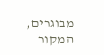מבוגרים, המקור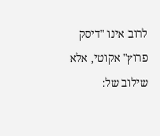לרוב אינו "דיסק פרוץ" אקוטי, אלא שילוב של: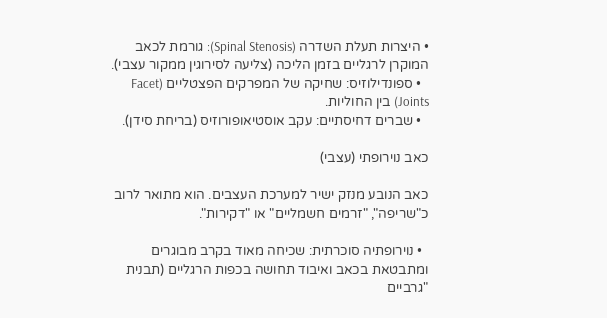• היצרות תעלת השדרה (Spinal Stenosis): גורמת לכאב המוקרן לרגליים בזמן הליכה (צליעה לסירוגין ממקור עצבי).
  • ספונדילוזיס: שחיקה של המפרקים הפצטליים (Facet Joints) בין החוליות.
  • שברים דחיסתיים: עקב אוסטיאופורוזיס (בריחת סידן).

כאב נוירופתי (עצבי)

כאב הנובע מנזק ישיר למערכת העצבים. הוא מתואר לרוב כ"שריפה", "זרמים חשמליים" או "דקירות".

  • נוירופתיה סוכרתית: שכיחה מאוד בקרב מבוגרים ומתבטאת בכאב ואיבוד תחושה בכפות הרגליים (תבנית "גרביים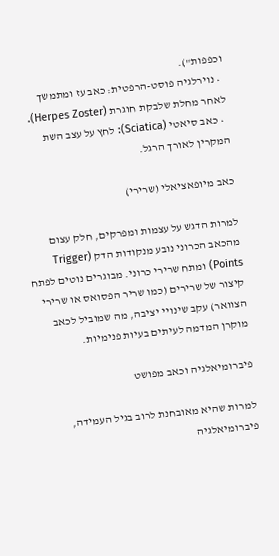וכפפות").
  • נוירלגיה פוסט-הרפטית: כאב עז ומתמשך לאחר מחלת שלבקת חוגרת (Herpes Zoster).
  • כאב סיאטי (Sciatica): לחץ על עצב השת המקרין לאורך הרגל.

כאב מיופאציאלי (שרירי)

למרות הדגש על עצמות ומפרקים, חלק עצום מהכאב הכרוני נובע מנקודות הדק (Trigger Points) ומתח שרירי כרוני. מבוגרים נוטים לפתח קיצור של שרירים (כמו שריר הפסואס או שרירי הצוואר) עקב שינויי יציבה, מה שמוביל לכאב מוקרן המדמה לעיתים בעיות פנימיות.

פיברומיאלגיה וכאב מפושט

למרות שהיא מאובחנת לרוב בגיל העמידה, פיברומיאלגיה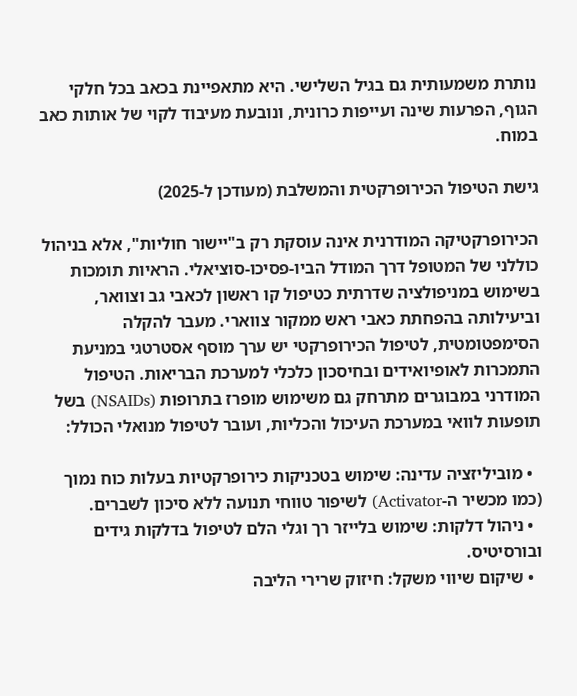נותרת משמעותית גם בגיל השלישי. היא מתאפיינת בכאב בכל חלקי הגוף, הפרעות שינה ועייפות כרונית, ונובעת מעיבוד לקוי של אותות כאב במוח.

גישת הטיפול הכירופרקטית והמשלבת (מעודכן ל-2025)

הכירופרקטיקה המודרנית אינה עוסקת רק ב"יישור חוליות", אלא בניהול כוללני של המטופל דרך המודל הביו-פסיכו-סוציאלי. הראיות תומכות בשימוש במניפולציה שדרתית כטיפול קו ראשון לכאבי גב וצוואר, וביעילותה בהפחתת כאבי ראש ממקור צווארי. מעבר להקלה הסימפטומטית, לטיפול הכירופרקטי יש ערך מוסף אסטרטגי במניעת התמכרות לאופיואידים ובחיסכון כלכלי למערכת הבריאות. הטיפול המודרני במבוגרים מתרחק גם משימוש מופרז בתרופות (NSAIDs) בשל תופעות לוואי במערכת העיכול והכליות, ועובר לטיפול מנואלי הכולל:

  • מוביליזציה עדינה: שימוש בטכניקות כירופרקטיות בעלות כוח נמוך (כמו מכשיר ה-Activator) לשיפור טווחי תנועה ללא סיכון לשברים.
  • ניהול דלקות: שימוש בלייזר רך וגלי הלם לטיפול בדלקות גידים ובורסיטיס.
  • שיקום שיווי משקל: חיזוק שרירי הליבה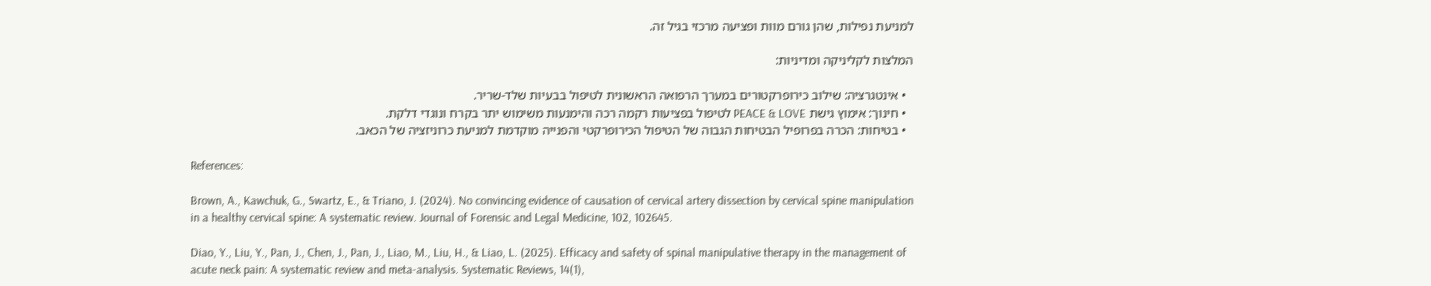למניעת נפילות, שהן גורם מוות ופציעה מרכזי בגיל זה.

המלצות לקליניקה ומדיניות:

  • אינטגרציה: שילוב כירופרקטורים במערך הרפואה הראשונית לטיפול בבעיות שלד-שריר.
  • חינוך: אימוץ גישת PEACE & LOVE לטיפול בפציעות רקמה רכה והימנעות משימוש יתר בקרח ונוגדי דלקת.
  • בטיחות: הכרה בפרופיל הבטיחות הגבוה של הטיפול הכירופרקטי והפנייה מוקדמת למניעת כרוניזציה של הכאב.

References:

Brown, A., Kawchuk, G., Swartz, E., & Triano, J. (2024). No convincing evidence of causation of cervical artery dissection by cervical spine manipulation in a healthy cervical spine: A systematic review. Journal of Forensic and Legal Medicine, 102, 102645.

Diao, Y., Liu, Y., Pan, J., Chen, J., Pan, J., Liao, M., Liu, H., & Liao, L. (2025). Efficacy and safety of spinal manipulative therapy in the management of acute neck pain: A systematic review and meta-analysis. Systematic Reviews, 14(1),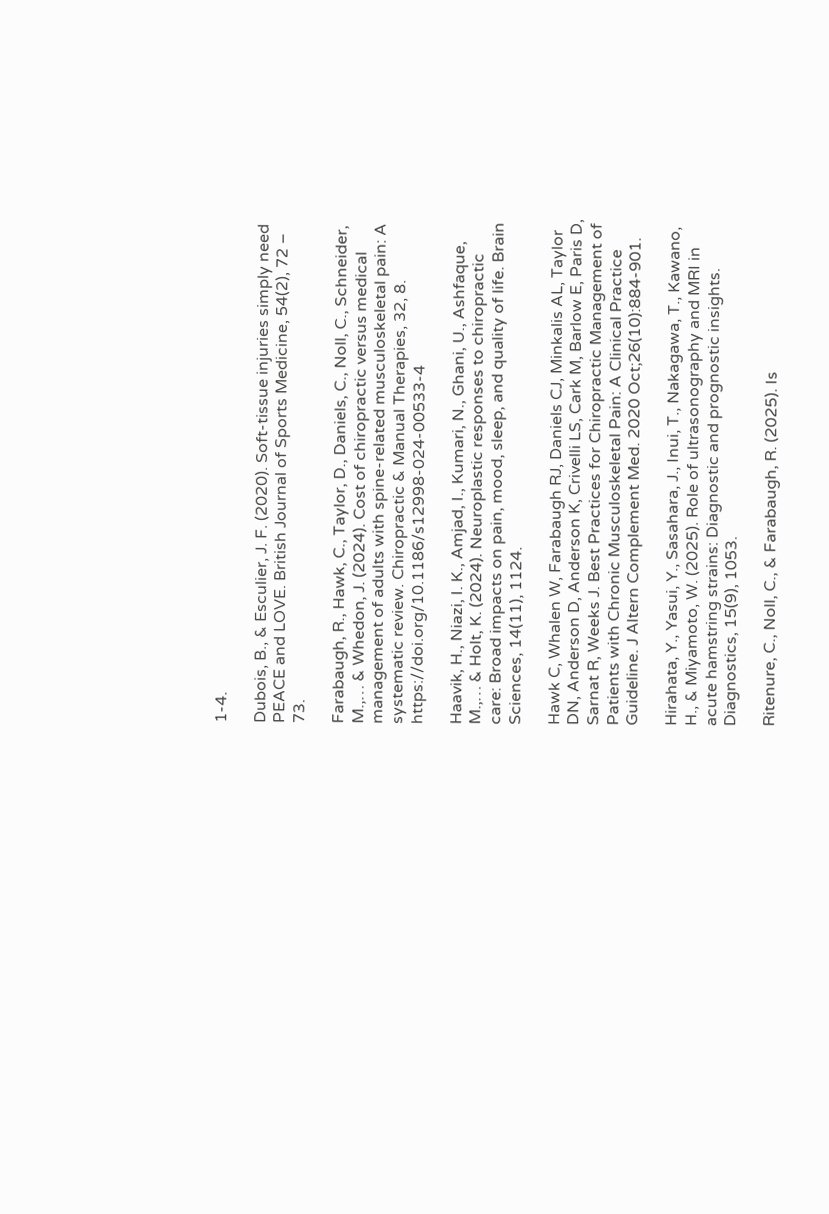1-4.

Dubois, B., & Esculier, J. F. (2020). Soft-tissue injuries simply need PEACE and LOVE. British Journal of Sports Medicine, 54(2), 72 – 73.

Farabaugh, R., Hawk, C., Taylor, D., Daniels, C., Noll, C., Schneider, M.,… & Whedon, J. (2024). Cost of chiropractic versus medical management of adults with spine-related musculoskeletal pain: A systematic review. Chiropractic & Manual Therapies, 32, 8. https://doi.org/10.1186/s12998-024-00533-4

Haavik, H., Niazi, I. K., Amjad, I., Kumari, N., Ghani, U., Ashfaque, M.,… & Holt, K. (2024). Neuroplastic responses to chiropractic care: Broad impacts on pain, mood, sleep, and quality of life. Brain Sciences, 14(11), 1124.

Hawk C, Whalen W, Farabaugh RJ, Daniels CJ, Minkalis AL, Taylor DN, Anderson D, Anderson K, Crivelli LS, Cark M, Barlow E, Paris D, Sarnat R, Weeks J. Best Practices for Chiropractic Management of Patients with Chronic Musculoskeletal Pain: A Clinical Practice Guideline. J Altern Complement Med. 2020 Oct;26(10):884-901.

Hirahata, Y., Yasui, Y., Sasahara, J., Inui, T., Nakagawa, T., Kawano, H., & Miyamoto, W. (2025). Role of ultrasonography and MRI in acute hamstring strains: Diagnostic and prognostic insights. Diagnostics, 15(9), 1053.

Ritenure, C., Noll, C., & Farabaugh, R. (2025). Is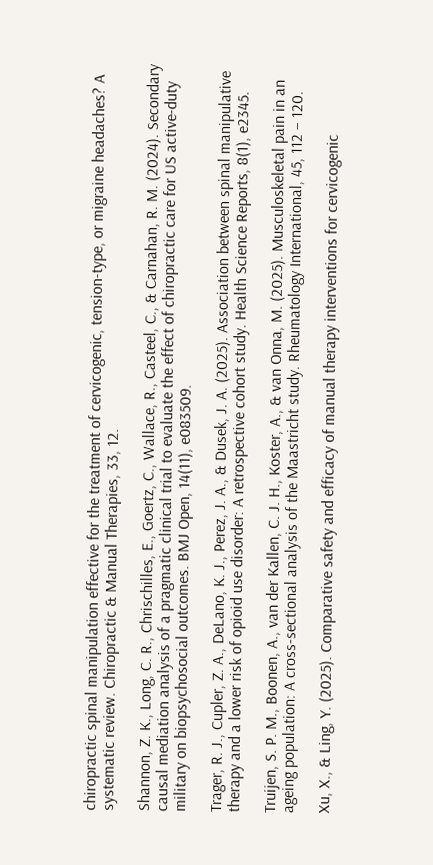chiropractic spinal manipulation effective for the treatment of cervicogenic, tension-type, or migraine headaches? A systematic review. Chiropractic & Manual Therapies, 33, 12.

Shannon, Z. K., Long, C. R., Chrischilles, E., Goertz, C., Wallace, R., Casteel, C., & Carnahan, R. M. (2024). Secondary causal mediation analysis of a pragmatic clinical trial to evaluate the effect of chiropractic care for US active-duty military on biopsychosocial outcomes. BMJ Open, 14(11), e083509.

Trager, R. J., Cupler, Z. A., DeLano, K. J., Perez, J. A., & Dusek, J. A. (2025). Association between spinal manipulative therapy and a lower risk of opioid use disorder: A retrospective cohort study. Health Science Reports, 8(1), e2345.

Truijen, S. P. M., Boonen, A., van der Kallen, C. J. H., Koster, A., & van Onna, M. (2025). Musculoskeletal pain in an ageing population: A cross-sectional analysis of the Maastricht study. Rheumatology International, 45, 112 – 120.

Xu, X., & Ling, Y. (2025). Comparative safety and efficacy of manual therapy interventions for cervicogenic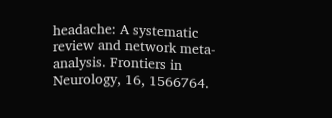headache: A systematic review and network meta-analysis. Frontiers in Neurology, 16, 1566764.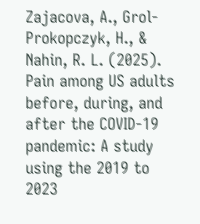Zajacova, A., Grol-Prokopczyk, H., & Nahin, R. L. (2025). Pain among US adults before, during, and after the COVID-19 pandemic: A study using the 2019 to 2023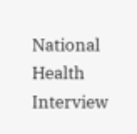National Health Interview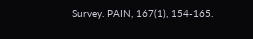Survey. PAIN, 167(1), 154-165.